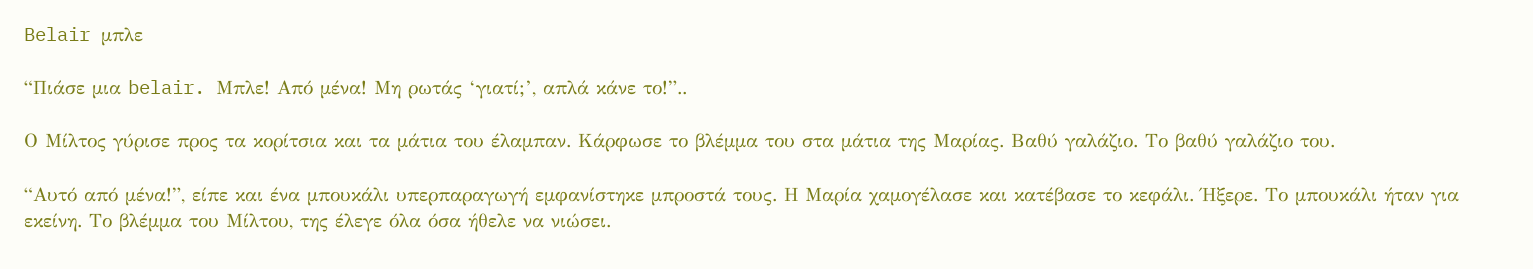Belair μπλε

“Πιάσε μια belair. Μπλε! Από μένα! Μη ρωτάς ‘γιατί;’, απλά κάνε το!”..

Ο Μίλτος γύρισε προς τα κορίτσια και τα μάτια του έλαμπαν. Κάρφωσε το βλέμμα του στα μάτια της Μαρίας. Βαθύ γαλάζιο. Το βαθύ γαλάζιο του.

“Αυτό από μένα!”, είπε και ένα μπουκάλι υπερπαραγωγή εμφανίστηκε μπροστά τους. Η Μαρία χαμογέλασε και κατέβασε το κεφάλι. Ήξερε. Το μπουκάλι ήταν για εκείνη. Το βλέμμα του Μίλτου, της έλεγε όλα όσα ήθελε να νιώσει.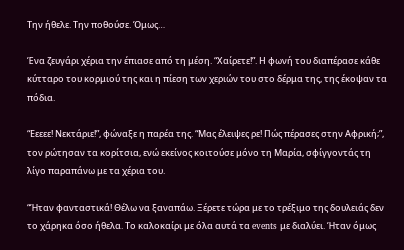Την ήθελε. Την ποθούσε. Όμως…

Ένα ζευγάρι χέρια την έπιασε από τη μέση. “Χαίρετε!”. Η φωνή του διαπέρασε κάθε κύτταρο του κορμιού της και η πίεση των χεριών του στο δέρμα της, της έκοψαν τα πόδια.

“Εεεεε! Νεκτάριε!”, φώναξε η παρέα της. “Μας έλειψες ρε! Πώς πέρασες στην Αφρική;”, τον ρώτησαν τα κορίτσια, ενώ εκείνος κοιτούσε μόνο τη Μαρία, σφίγγοντάς τη λίγο παραπάνω με τα χέρια του.

“Ήταν φανταστικά! Θέλω να ξαναπάω. Ξέρετε τώρα με το τρέξιμο της δουλειάς δεν το χάρηκα όσο ήθελα. Το καλοκαίρι με όλα αυτά τα events με διαλύει. Ήταν όμως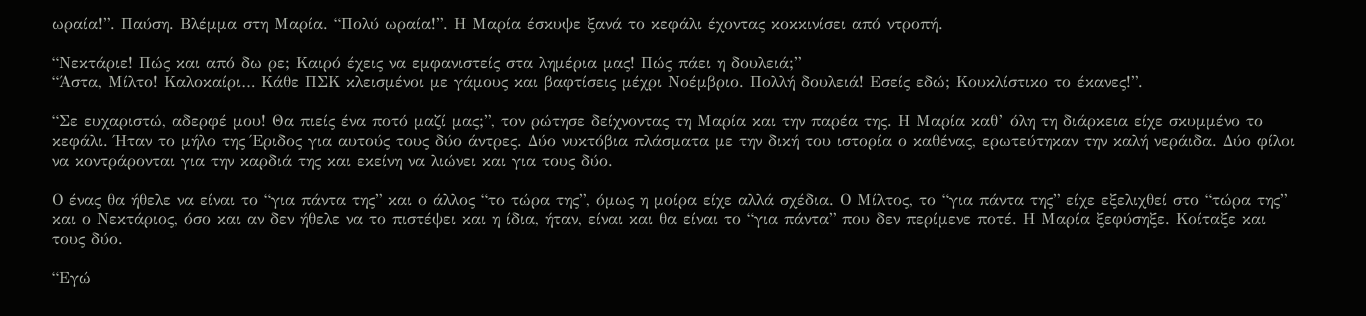ωραία!”. Παύση. Βλέμμα στη Μαρία. “Πολύ ωραία!”. Η Μαρία έσκυψε ξανά το κεφάλι έχοντας κοκκινίσει από ντροπή.

“Νεκτάριε! Πώς και από δω ρε; Καιρό έχεις να εμφανιστείς στα λημέρια μας! Πώς πάει η δουλειά;”
“Άστα, Μίλτο! Καλοκαίρι… Κάθε ΠΣΚ κλεισμένοι με γάμους και βαφτίσεις μέχρι Νοέμβριο. Πολλή δουλειά! Εσείς εδώ; Κουκλίστικο το έκανες!”.

“Σε ευχαριστώ, αδερφέ μου! Θα πιείς ένα ποτό μαζί μας;”, τον ρώτησε δείχνοντας τη Μαρία και την παρέα της. Η Μαρία καθ’ όλη τη διάρκεια είχε σκυμμένο το κεφάλι. Ήταν το μήλο της Έριδος για αυτούς τους δύο άντρες. Δύο νυκτόβια πλάσματα με την δική του ιστορία ο καθένας, ερωτεύτηκαν την καλή νεράιδα. Δύο φίλοι να κοντράρονται για την καρδιά της και εκείνη να λιώνει και για τους δύο.

Ο ένας θα ήθελε να είναι το “για πάντα της” και ο άλλος “το τώρα της”, όμως η μοίρα είχε αλλά σχέδια. Ο Μίλτος, το “για πάντα της” είχε εξελιχθεί στο “τώρα της” και ο Νεκτάριος, όσο και αν δεν ήθελε να το πιστέψει και η ίδια, ήταν, είναι και θα είναι το “για πάντα” που δεν περίμενε ποτέ. Η Μαρία ξεφύσηξε. Κοίταξε και τους δύο.

“Εγώ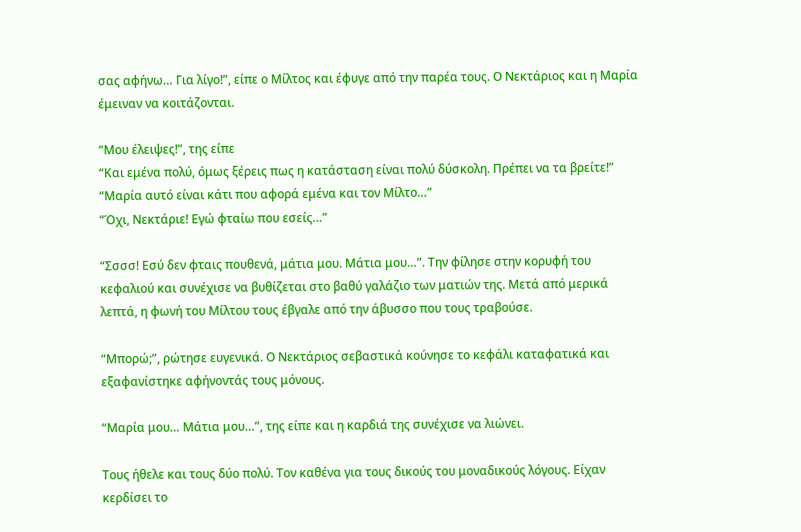σας αφήνω… Για λίγο!”, είπε ο Μίλτος και έφυγε από την παρέα τους. Ο Νεκτάριος και η Μαρία έμειναν να κοιτάζονται.

“Μου έλειψες!”, της είπε
“Και εμένα πολύ, όμως ξέρεις πως η κατάσταση είναι πολύ δύσκολη. Πρέπει να τα βρείτε!”
“Μαρία αυτό είναι κάτι που αφορά εμένα και τον Μίλτο…”
“Όχι, Νεκτάριε! Εγώ φταίω που εσείς…”

“Σσσσ! Εσύ δεν φταις πουθενά, μάτια μου. Μάτια μου…”. Την φίλησε στην κορυφή του κεφαλιού και συνέχισε να βυθίζεται στο βαθύ γαλάζιο των ματιών της. Μετά από μερικά λεπτά, η φωνή του Μίλτου τους έβγαλε από την άβυσσο που τους τραβούσε.

“Μπορώ;”, ρώτησε ευγενικά. Ο Νεκτάριος σεβαστικά κούνησε το κεφάλι καταφατικά και εξαφανίστηκε αφήνοντάς τους μόνους.

“Μαρία μου… Μάτια μου…”, της είπε και η καρδιά της συνέχισε να λιώνει.

Τους ήθελε και τους δύο πολύ. Τον καθένα για τους δικούς του μοναδικούς λόγους. Είχαν κερδίσει το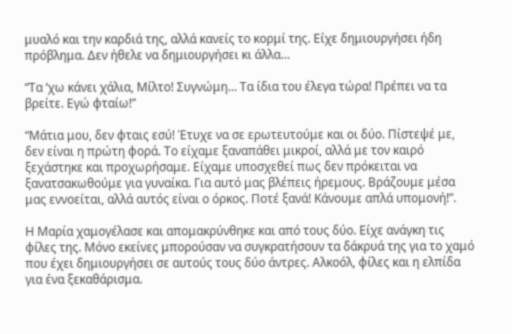μυαλό και την καρδιά της, αλλά κανείς το κορμί της. Είχε δημιουργήσει ήδη πρόβλημα. Δεν ήθελε να δημιουργήσει κι άλλα…

“Τα ‘χω κάνει χάλια, Μίλτο! Συγνώμη… Τα ίδια του έλεγα τώρα! Πρέπει να τα βρείτε. Εγώ φταίω!”

“Μάτια μου, δεν φταις εσύ! Έτυχε να σε ερωτευτούμε και οι δύο. Πίστεψέ με, δεν είναι η πρώτη φορά. Το είχαμε ξαναπάθει μικροί, αλλά με τον καιρό ξεχάστηκε και προχωρήσαμε. Είχαμε υποσχεθεί πως δεν πρόκειται να ξανατσακωθούμε για γυναίκα. Για αυτό μας βλέπεις ήρεμους. Βράζουμε μέσα μας εννοείται, αλλά αυτός είναι ο όρκος. Ποτέ ξανά! Κάνουμε απλά υπομονή!”.

Η Μαρία χαμογέλασε και απομακρύνθηκε και από τους δύο. Είχε ανάγκη τις φίλες της. Μόνο εκείνες μπορούσαν να συγκρατήσουν τα δάκρυά της για το χαμό που έχει δημιουργήσει σε αυτούς τους δύο άντρες. Αλκοόλ, φίλες και η ελπίδα για ένα ξεκαθάρισμα.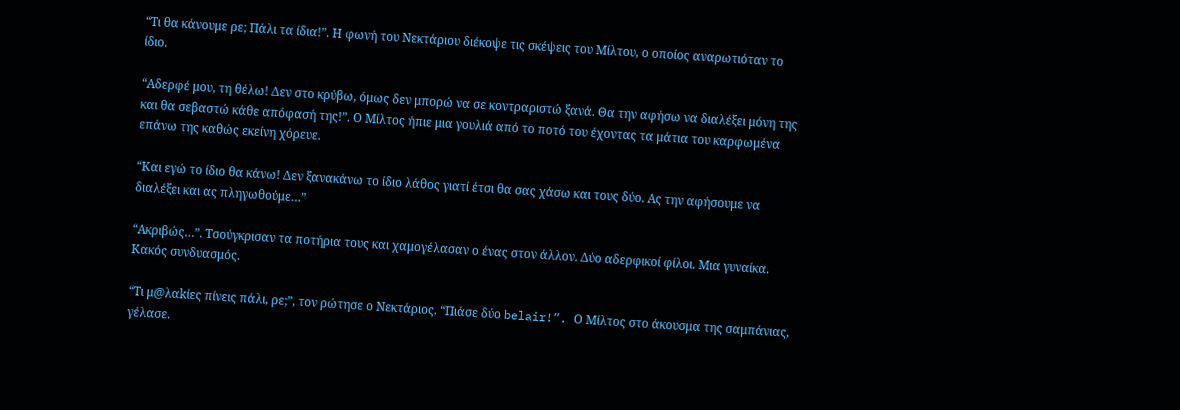“Τι θα κάνουμε ρε; Πάλι τα ίδια!”. Η φωνή του Νεκτάριου διέκοψε τις σκέψεις του Μίλτου, ο οποίος αναρωτιόταν το ίδιο.

“Αδερφέ μου, τη θέλω! Δεν στο κρύβω, όμως δεν μπορώ να σε κοντραριστώ ξανά. Θα την αφήσω να διαλέξει μόνη της και θα σεβαστώ κάθε απόφασή της!”. Ο Μίλτος ήπιε μια γουλιά από το ποτό του έχοντας τα μάτια του καρφωμένα επάνω της καθώς εκείνη χόρευε.

“Και εγώ το ίδιο θα κάνω! Δεν ξανακάνω το ίδιο λάθος γιατί έτσι θα σας χάσω και τους δύο. Ας την αφήσουμε να διαλέξει και ας πληγωθούμε…”

“Ακριβώς…”. Τσούγκρισαν τα ποτήρια τους και χαμογέλασαν ο ένας στον άλλον. Δύο αδερφικοί φίλοι. Μια γυναίκα. Κακός συνδυασμός.

“Τι μ@λαkίες πίνεις πάλι, ρε;”, τον ρώτησε ο Νεκτάριος. “Πιάσε δύο belair!”. Ο Μίλτος στο άκουσμα της σαμπάνιας, γέλασε.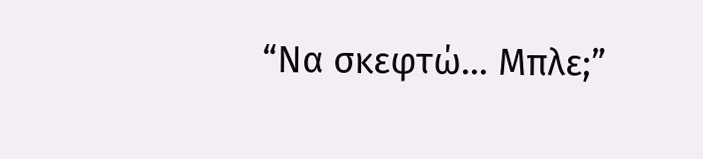“Να σκεφτώ… Μπλε;”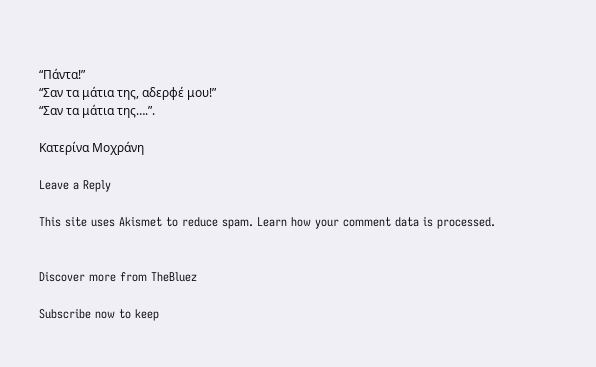“Πάντα!”
“Σαν τα μάτια της, αδερφέ μου!”
“Σαν τα μάτια της….”.

Κατερίνα Μοχράνη

Leave a Reply

This site uses Akismet to reduce spam. Learn how your comment data is processed.


Discover more from TheBluez

Subscribe now to keep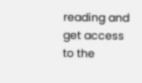reading and get access to the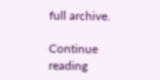full archive.

Continue reading